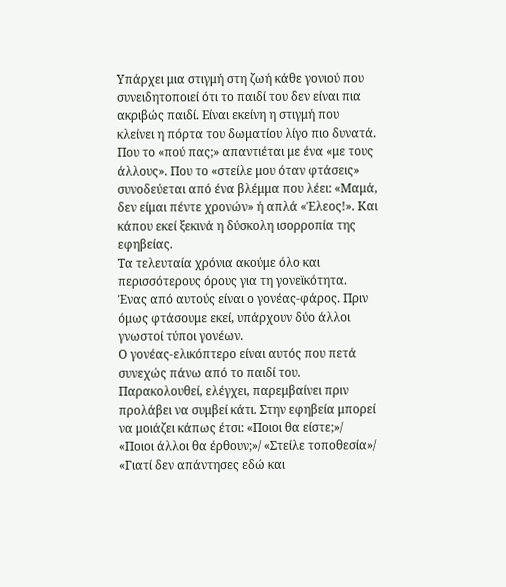Υπάρχει μια στιγμή στη ζωή κάθε γονιού που συνειδητοποιεί ότι το παιδί του δεν είναι πια ακριβώς παιδί. Είναι εκείνη η στιγμή που κλείνει η πόρτα του δωματίου λίγο πιο δυνατά. Που το «πού πας;» απαντιέται με ένα «με τους άλλους». Που το «στείλε μου όταν φτάσεις» συνοδεύεται από ένα βλέμμα που λέει: «Μαμά, δεν είμαι πέντε χρονών» ή απλά «Έλεος!». Και κάπου εκεί ξεκινά η δύσκολη ισορροπία της εφηβείας.
Τα τελευταία χρόνια ακούμε όλο και περισσότερους όρους για τη γονεϊκότητα. Ένας από αυτούς είναι ο γονέας-φάρος. Πριν όμως φτάσουμε εκεί, υπάρχουν δύο άλλοι γνωστοί τύποι γονέων.
Ο γονέας-ελικόπτερο είναι αυτός που πετά συνεχώς πάνω από το παιδί του. Παρακολουθεί, ελέγχει, παρεμβαίνει πριν προλάβει να συμβεί κάτι. Στην εφηβεία μπορεί να μοιάζει κάπως έτσι: «Ποιοι θα είστε;»/ «Ποιοι άλλοι θα έρθουν;»/ «Στείλε τοποθεσία»/ «Γιατί δεν απάντησες εδώ και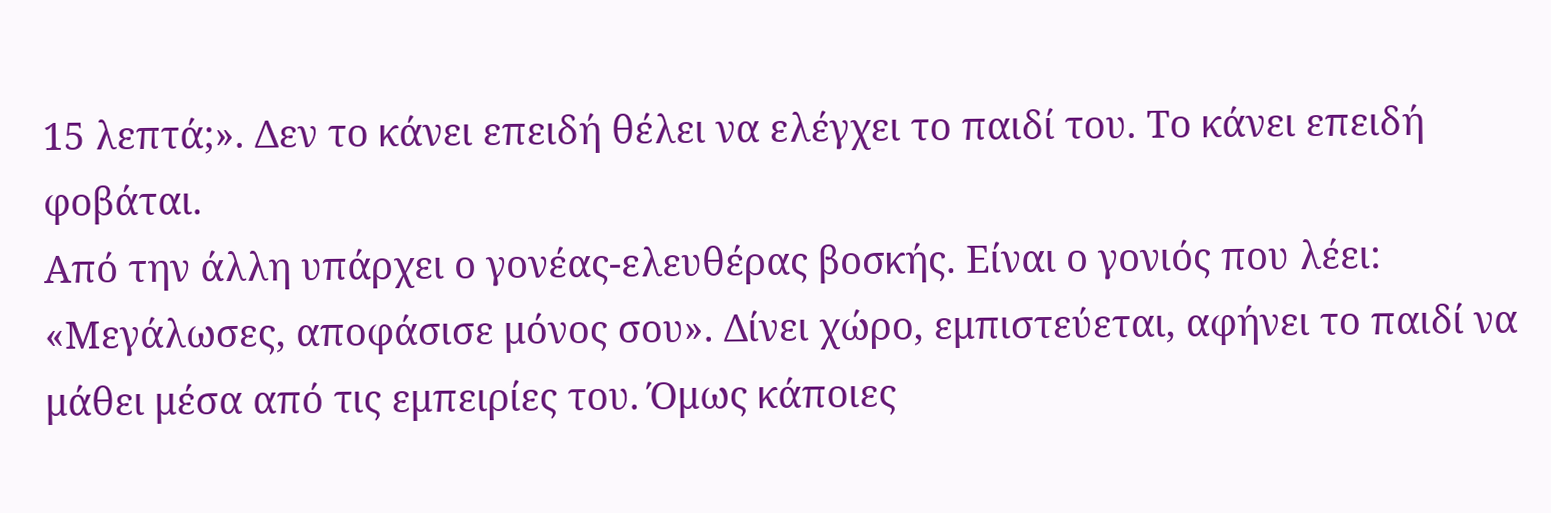15 λεπτά;». Δεν το κάνει επειδή θέλει να ελέγχει το παιδί του. Το κάνει επειδή φοβάται.
Από την άλλη υπάρχει ο γονέας-ελευθέρας βοσκής. Είναι ο γονιός που λέει: «Μεγάλωσες, αποφάσισε μόνος σου». Δίνει χώρο, εμπιστεύεται, αφήνει το παιδί να μάθει μέσα από τις εμπειρίες του. Όμως κάποιες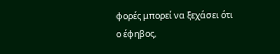φορές μπορεί να ξεχάσει ότι ο έφηβος,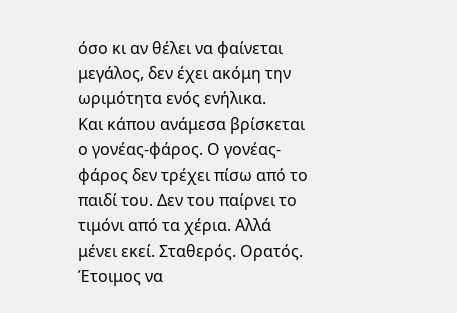όσο κι αν θέλει να φαίνεται μεγάλος, δεν έχει ακόμη την ωριμότητα ενός ενήλικα.
Και κάπου ανάμεσα βρίσκεται ο γονέας-φάρος. Ο γονέας-φάρος δεν τρέχει πίσω από το παιδί του. Δεν του παίρνει το τιμόνι από τα χέρια. Αλλά μένει εκεί. Σταθερός. Ορατός. Έτοιμος να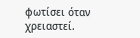φωτίσει όταν χρειαστεί.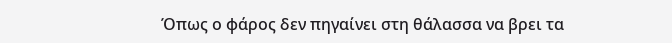Όπως ο φάρος δεν πηγαίνει στη θάλασσα να βρει τα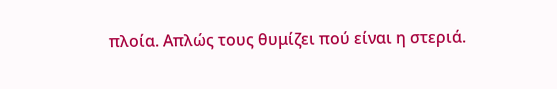πλοία. Απλώς τους θυμίζει πού είναι η στεριά.